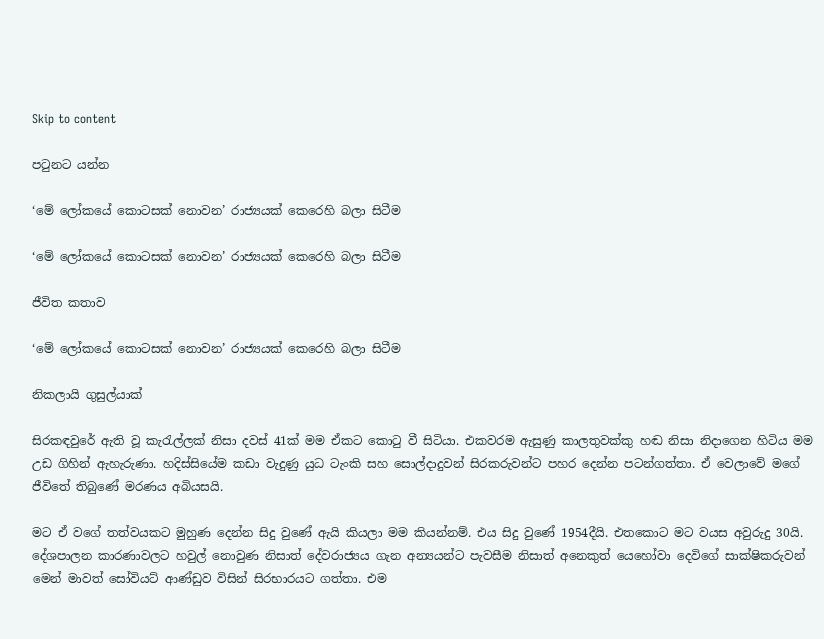Skip to content

පටුනට යන්න

‘මේ ලෝකයේ කොටසක් නොවන’ රාජ්‍යයක් කෙරෙහි බලා සිටීම

‘මේ ලෝකයේ කොටසක් නොවන’ රාජ්‍යයක් කෙරෙහි බලා සිටීම

ජීවිත කතාව

‘මේ ලෝකයේ කොටසක් නොවන’ රාජ්‍යයක් කෙරෙහි බලා සිටීම

නිකලායි ගුසුල්යාක්

සිරකඳවුරේ ඇති වූ කැරැල්ලක් නිසා දවස් 41ක් මම ඒකට කොටු වී සිටියා. එකවරම ඇසුණු කාලතුවක්කු හඬ නිසා නිදාගෙන හිටිය මම උඩ ගිහින් ඇහැරුණා. හදිස්සියේම කඩා වැදුණු යුධ ටැංකි සහ සොල්දාදුවන් සිරකරුවන්ට පහර දෙන්න පටන්ගත්තා. ඒ වෙලාවේ මගේ ජීවිතේ තිබුණේ මරණය අබියසයි.

මට ඒ වගේ තත්වයකට මුහුණ දෙන්න සිදු වුණේ ඇයි කියලා මම කියන්නම්. එය සිදු වුණේ 1954දීයි. එතකොට මට වයස අවුරුදු 30යි. දේශපාලන කාරණාවලට හවුල් නොවුණ නිසාත් දේවරාජ්‍යය ගැන අන්‍යයන්ට පැවසීම නිසාත් අනෙකුත් යෙහෝවා දෙවිගේ සාක්ෂිකරුවන් මෙන් මාවත් සෝවියට් ආණ්ඩුව විසින් සිරභාරයට ගත්තා. එම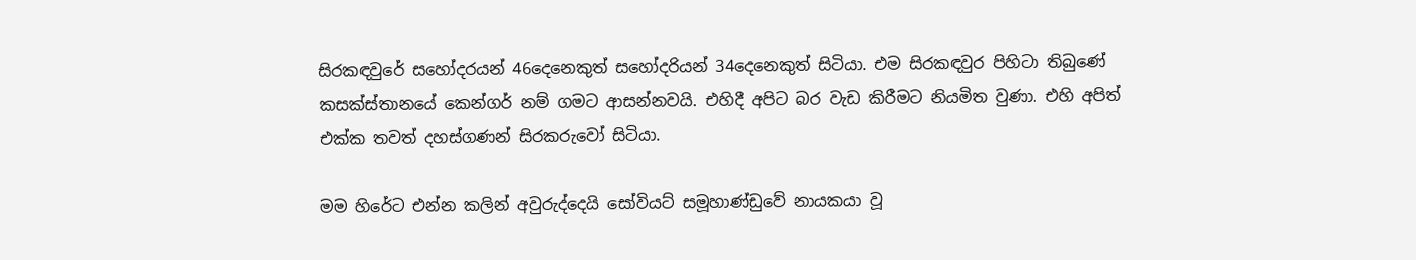සිරකඳවුරේ සහෝදරයන් 46දෙනෙකුත් සහෝදරියන් 34දෙනෙකුත් සිටියා. එම සිරකඳවුර පිහිටා තිබුණේ කසක්ස්තානයේ කෙන්ගර් නම් ගමට ආසන්නවයි. එහිදී අපිට බර වැඩ කිරීමට නියමිත වුණා. එහි අපිත් එක්ක තවත් දහස්ගණන් සිරකරුවෝ සිටියා.

මම හිරේට එන්න කලින් අවුරුද්දෙයි සෝවියට් සමූහාණ්ඩුවේ නායකයා වූ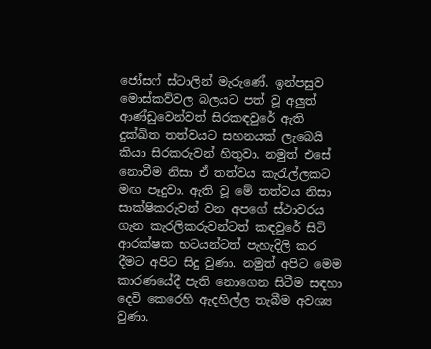ජෝසෆ් ස්ටාලින් මැරුණේ. ඉන්පසුව මොස්කව්වල බලයට පත් වූ අලුත් ආණ්ඩුවෙන්වත් සිරකඳවුරේ ඇති දුක්ඛිත තත්වයට සහනයක් ලැබෙයි කියා සිරකරුවන් හිතුවා. නමුත් එසේ නොවීම නිසා ඒ තත්වය කැරැල්ලකට මඟ පෑදුවා. ඇති වූ මේ තත්වය නිසා සාක්ෂිකරුවන් වන අපගේ ස්ථාවරය ගැන කැරලිකරුවන්ටත් කඳවුරේ සිටි ආරක්ෂක භටයන්ටත් පැහැදිලි කර දීමට අපිට සිදු වුණා. නමුත් අපිට මෙම කාරණයේදී පැති නොගෙන සිටීම සඳහා දෙවි කෙරෙහි ඇදහිල්ල තැබීම අවශ්‍ය වුණා.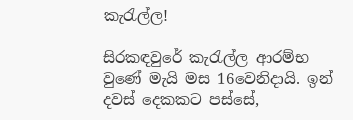කැරැල්ල!

සිරකඳවුරේ කැරැල්ල ආරම්භ වුණේ මැයි මස 16වෙනිදායි. ඉන් දවස් දෙකකට පස්සේ,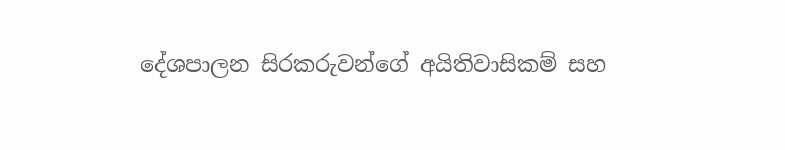දේශපාලන සිරකරුවන්ගේ අයිතිවාසිකම් සහ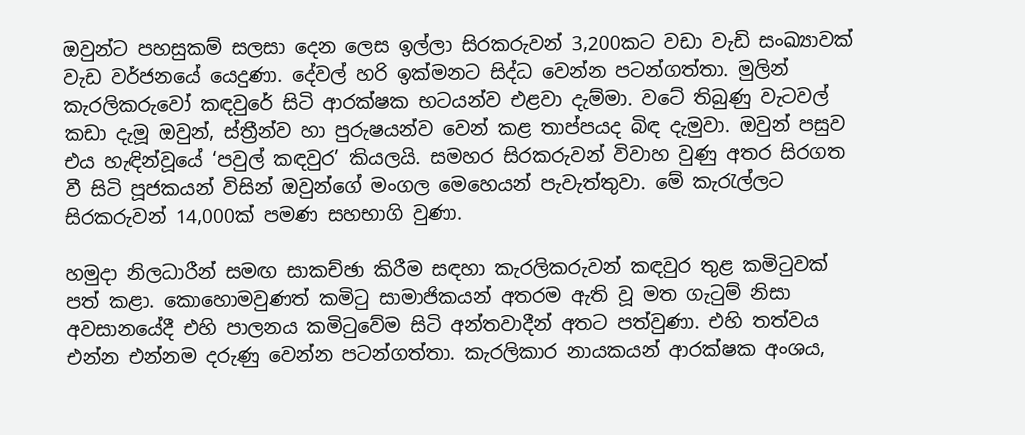ඔවුන්ට පහසුකම් සලසා දෙන ලෙස ඉල්ලා සිරකරුවන් 3,200කට වඩා වැඩි සංඛ්‍යාවක් වැඩ වර්ජනයේ යෙදුණා. දේවල් හරි ඉක්මනට සිද්ධ වෙන්න පටන්ගත්තා. මුලින් කැරලිකරුවෝ කඳවුරේ සිටි ආරක්ෂක භටයන්ව එළවා දැම්මා. වටේ තිබුණු වැටවල් කඩා දැමූ ඔවුන්, ස්ත්‍රීන්ව හා පුරුෂයන්ව වෙන් කළ තාප්පයද බිඳ දැමුවා. ඔවුන් පසුව එය හැඳින්වූයේ ‘පවුල් කඳවුර’ කියලයි. සමහර සිරකරුවන් විවාහ වුණු අතර සිරගත වී සිටි පූජකයන් විසින් ඔවුන්ගේ මංගල මෙහෙයන් පැවැත්තුවා. මේ කැරැල්ලට සිරකරුවන් 14,000ක් පමණ සහභාගි වුණා.

හමුදා නිලධාරීන් සමඟ සාකච්ඡා කිරීම සඳහා කැරලිකරුවන් කඳවුර තුළ කමිටුවක් පත් කළා. කොහොමවුණත් කමිටු සාමාජිකයන් අතරම ඇති වූ මත ගැටුම් නිසා අවසානයේදී එහි පාලනය කමිටුවේම සිටි අන්තවාදීන් අතට පත්වුණා. එහි තත්වය එන්න එන්නම දරුණු වෙන්න පටන්ගත්තා. කැරලිකාර නායකයන් ආරක්ෂක අංශය,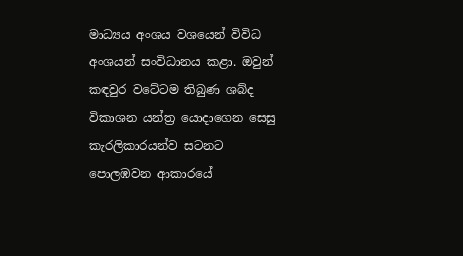මාධ්‍යය අංශය වශයෙන් විවිධ අංශයන් සංවිධානය කළා. ඔවුන් කඳවුර වටේටම තිබුණ ශබ්ද විකාශන යන්ත්‍ර යොදාගෙන සෙසු කැරලිකාරයන්ව සටනට පොලඹවන ආකාරයේ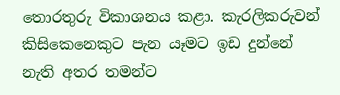තොරතුරු විකාශනය කළා. කැරලිකරුවන් කිසිකෙනෙකුට පැන යෑමට ඉඩ දුන්නේ නැති අතර තමන්ට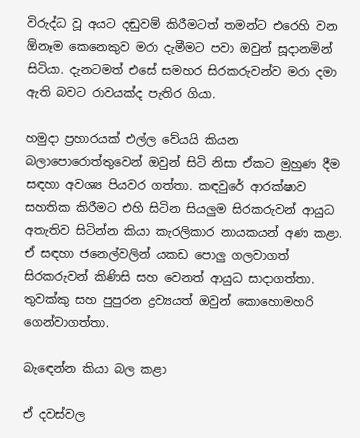විරුද්ධ වූ අයට දඬුවම් කිරීමටත් තමන්ට එරෙහි වන ඕනෑම කෙනෙකුව මරා දැමීමට පවා ඔවුන් සූදානමින් සිටියා. දැනටමත් එසේ සමහර සිරකරුවන්ව මරා දමා ඇති බවට රාවයක්ද පැතිර ගියා.

හමුදා ප්‍රහාරයක් එල්ල වේයයි කියන බලාපොරොත්තුවෙන් ඔවුන් සිටි නිසා ඒකට මුහුණ දීම සඳහා අවශ්‍ය පියවර ගත්තා. කඳවුරේ ආරක්ෂාව සහතික කිරීමට එහි සිටින සියලුම සිරකරුවන් ආයුධ අතැතිව සිටින්න කියා කැරලිකාර නායකයන් අණ කළා. ඒ සඳහා ජනෙල්වලින් යකඩ පොලු ගලවාගත් සිරකරුවන් කිණිසි සහ වෙනත් ආයුධ සාදාගත්තා. තුවක්කු සහ පුපුරන ද්‍රව්‍යයත් ඔවුන් කොහොමහරි ගෙන්වාගත්තා.

බැඳෙන්න කියා බල කළා

ඒ දවස්වල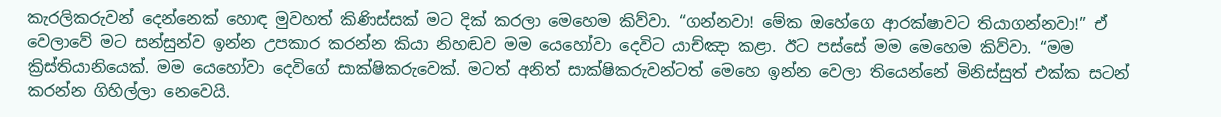කැරලිකරුවන් දෙන්නෙක් හොඳ මුවහත් කිණිස්සක් මට දික් කරලා මෙහෙම කිව්වා. “ගන්නවා! මේක ඔහේගෙ ආරක්ෂාවට තියාගන්නවා!” ඒ වෙලාවේ මට සන්සුන්ව ඉන්න උපකාර කරන්න කියා නිහඬව මම යෙහෝවා දෙවිට යාච්ඤා කළා. ඊට පස්සේ මම මෙහෙම කිව්වා. “මම ක්‍රිස්තියානියෙක්. මම යෙහෝවා දෙවිගේ සාක්ෂිකරුවෙක්. මටත් අනිත් සාක්ෂිකරුවන්ටත් මෙහෙ ඉන්න වෙලා තියෙන්නේ මිනිස්සුත් එක්ක සටන් කරන්න ගිහිල්ලා නෙවෙයි.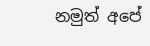නමුත් අපේ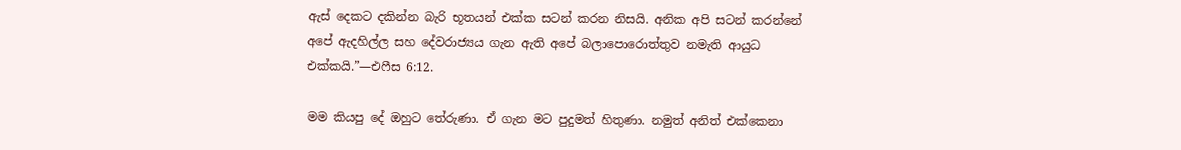ඇස් දෙකට දකින්න බැරි භූතයන් එක්ක සටන් කරන නිසයි. අනික අපි සටන් කරන්නේ අපේ ඇදහිල්ල සහ දේවරාජ්‍යය ගැන ඇති අපේ බලාපොරොත්තුව නමැති ආයුධ එක්කයි.”—එෆීස 6:12.

මම කියපු දේ ඔහුට තේරුණා. ඒ ගැන මට පුදුමත් හිතුණා. නමුත් අනිත් එක්කෙනා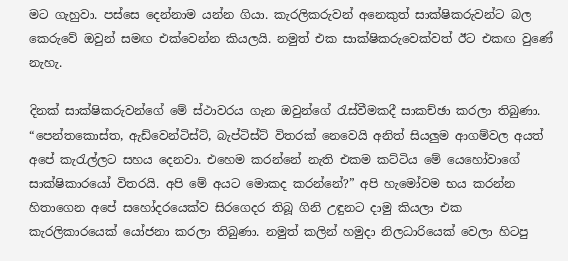මට ගැහුවා. පස්සෙ දෙන්නාම යන්න ගියා. කැරලිකරුවන් අනෙකුත් සාක්ෂිකරුවන්ට බල කෙරුවේ ඔවුන් සමඟ එක්වෙන්න කියලයි. නමුත් එක සාක්ෂිකරුවෙක්වත් ඊට එකඟ වුණේ නැහැ.

දිනක් සාක්ෂිකරුවන්ගේ මේ ස්ථාවරය ගැන ඔවුන්ගේ රැස්වීමකදී සාකච්ඡා කරලා තිබුණා. “පෙන්තකොස්ත, ඇඩ්වෙන්ටිස්ට්, බැප්ටිස්ට් විතරක් නෙවෙයි අනිත් සියලුම ආගම්වල අයත් අපේ කැරැල්ලට සහය දෙනවා. එහෙම කරන්නේ නැති එකම කට්ටිය මේ යෙහෝවාගේ සාක්ෂිකාරයෝ විතරයි. අපි මේ අයට මොකද කරන්නේ?” අපි හැමෝවම භය කරන්න හිතාගෙන අපේ සහෝදරයෙක්ව සිරගෙදර තිබූ ගිනි උඳුනට දාමු කියලා එක කැරලිකාරයෙක් යෝජනා කරලා තිබුණා. නමුත් කලින් හමුදා නිලධාරියෙක් වෙලා හිටපු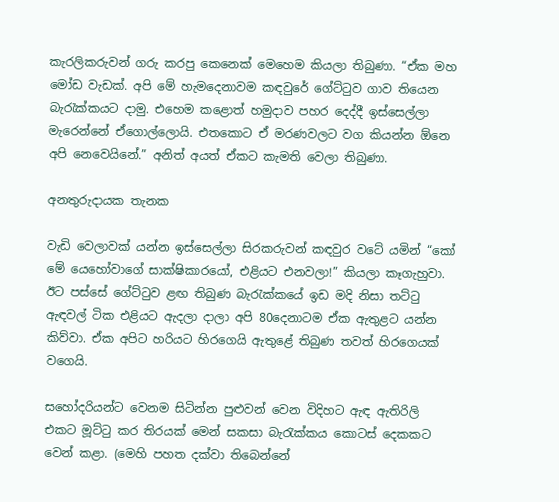කැරලිකරුවන් ගරු කරපු කෙනෙක් මෙහෙම කියලා තිබුණා. “ඒක මහ මෝඩ වැඩක්. අපි මේ හැමදෙනාවම කඳවුරේ ගේට්ටුව ගාව තියෙන බැරැක්කයට දාමු. එහෙම කළොත් හමුදාව පහර දෙද්දී ඉස්සෙල්ලා මැරෙන්නේ ඒගොල්ලොයි. එතකොට ඒ මරණවලට වග කියන්න ඕනෙ අපි නෙවෙයිනේ.” අනිත් අයත් ඒකට කැමති වෙලා තිබුණා.

අනතුරුදායක තැනක

වැඩි වෙලාවක් යන්න ඉස්සෙල්ලා සිරකරුවන් කඳවුර වටේ යමින් “කෝ මේ යෙහෝවාගේ සාක්ෂිකාරයෝ, එළියට එනවලා!” කියලා කෑගැහුවා. ඊට පස්සේ ගේට්ටුව ළඟ තිබුණ බැරැක්කයේ ඉඩ මදි නිසා තට්ටු ඇඳවල් ටික එළියට ඇදලා දාලා අපි 80දෙනාටම ඒක ඇතුළට යන්න කිව්වා. ඒක අපිට හරියට හිරගෙයි ඇතුළේ තිබුණ තවත් හිරගෙයක් වගෙයි.

සහෝදරියන්ට වෙනම සිටින්න පුළුවන් වෙන විදිහට ඇඳ ඇතිරිලි එකට මූට්ටු කර තිරයක් මෙන් සකසා බැරැක්කය කොටස් දෙකකට වෙන් කළා. (මෙහි පහත දක්වා තිබෙන්නේ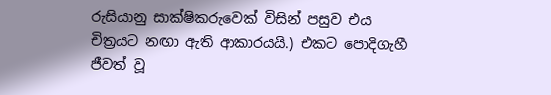රුසියානු සාක්ෂිකරුවෙක් විසින් පසුව එය චිත්‍රයට නඟා ඇති ආකාරයයි.) එකට පොදිගැහී ජීවත් වූ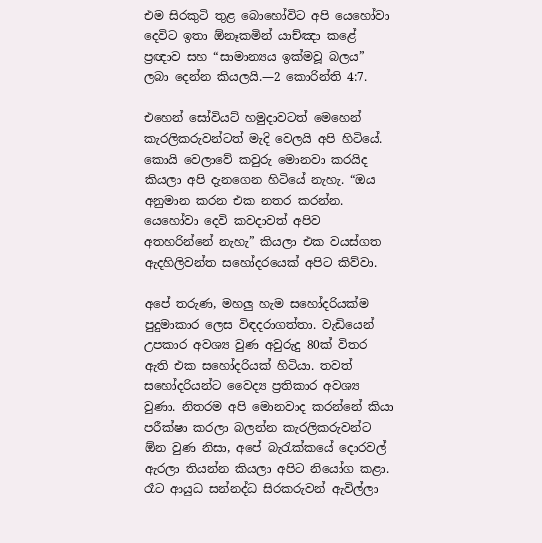එම සිරකුටි තුළ බොහෝවිට අපි යෙහෝවා දෙවිට ඉතා ඕනෑකමින් යාච්ඤා කළේ ප්‍රඥාව සහ “සාමාන්‍යය ඉක්මවූ බලය” ලබා දෙන්න කියලයි.—2 කොරින්ති 4:7.

එහෙන් සෝවියට් හමුදාවටත් මෙහෙන් කැරලිකරුවන්ටත් මැදි වෙලයි අපි හිටියේ. කොයි වෙලාවේ කවුරු මොනවා කරයිද කියලා අපි දැනගෙන හිටියේ නැහැ. “ඔය අනුමාන කරන එක නතර කරන්න. යෙහෝවා දෙවි කවදාවත් අපිව අතහරින්නේ නැහැ” කියලා එක වයස්ගත ඇදහිලිවන්ත සහෝදරයෙක් අපිට කිව්වා.

අපේ තරුණ, මහලු හැම සහෝදරියක්ම පුදුමාකාර ලෙස විඳදරාගත්තා. වැඩියෙන් උපකාර අවශ්‍ය වුණ අවුරුදු 80ක් විතර ඇති එක සහෝදරියක් හිටියා. තවත් සහෝදරියන්ට වෛද්‍ය ප්‍රතිකාර අවශ්‍ය වුණා. නිතරම අපි මොනවාද කරන්නේ කියා පරීක්ෂා කරලා බලන්න කැරලිකරුවන්ට ඕන වුණ නිසා, අපේ බැරැක්කයේ දොරවල් ඇරලා තියන්න කියලා අපිට නියෝග කළා. රෑට ආයුධ සන්නද්ධ සිරකරුවන් ඇවිල්ලා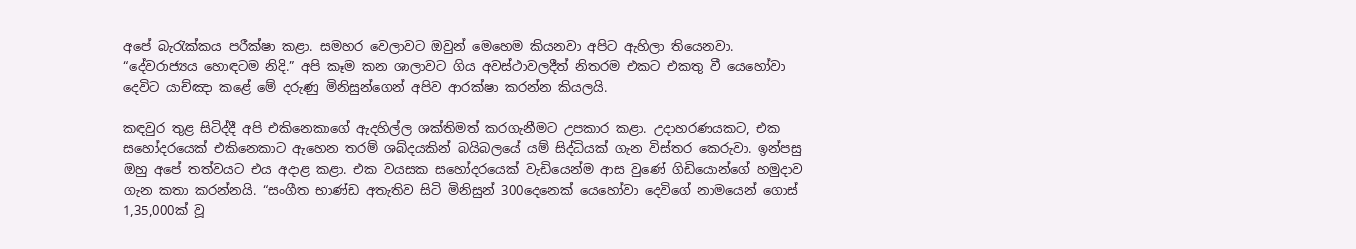අපේ බැරැක්කය පරීක්ෂා කළා. සමහර වෙලාවට ඔවුන් මෙහෙම කියනවා අපිට ඇහිලා තියෙනවා. “දේවරාජ්‍යය හොඳටම නිදි.” අපි කෑම කන ශාලාවට ගිය අවස්ථාවලදීත් නිතරම එකට එකතු වී යෙහෝවා දෙවිට යාච්ඤා කළේ මේ දරුණු මිනිසුන්ගෙන් අපිව ආරක්ෂා කරන්න කියලයි.

කඳවුර තුළ සිටිද්දී අපි එකිනෙකාගේ ඇදහිල්ල ශක්තිමත් කරගැනීමට උපකාර කළා. උදාහරණයකට, එක සහෝදරයෙක් එකිනෙකාට ඇහෙන තරම් ශබ්දයකින් බයිබලයේ යම් සිද්ධියක් ගැන විස්තර කෙරුවා. ඉන්පසු ඔහු අපේ තත්වයට එය අදාළ කළා. එක වයසක සහෝදරයෙක් වැඩියෙන්ම ආස වුණේ ගිඩියොන්ගේ හමුදාව ගැන කතා කරන්නයි. “සංගීත භාණ්ඩ අතැතිව සිටි මිනිසුන් 300දෙනෙක් යෙහෝවා දෙවිගේ නාමයෙන් ගොස් 1,35,000ක් වූ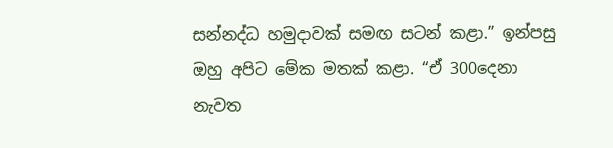සන්නද්ධ හමුදාවක් සමඟ සටන් කළා.” ඉන්පසු ඔහු අපිට මේක මතක් කළා. “ඒ 300දෙනා නැවත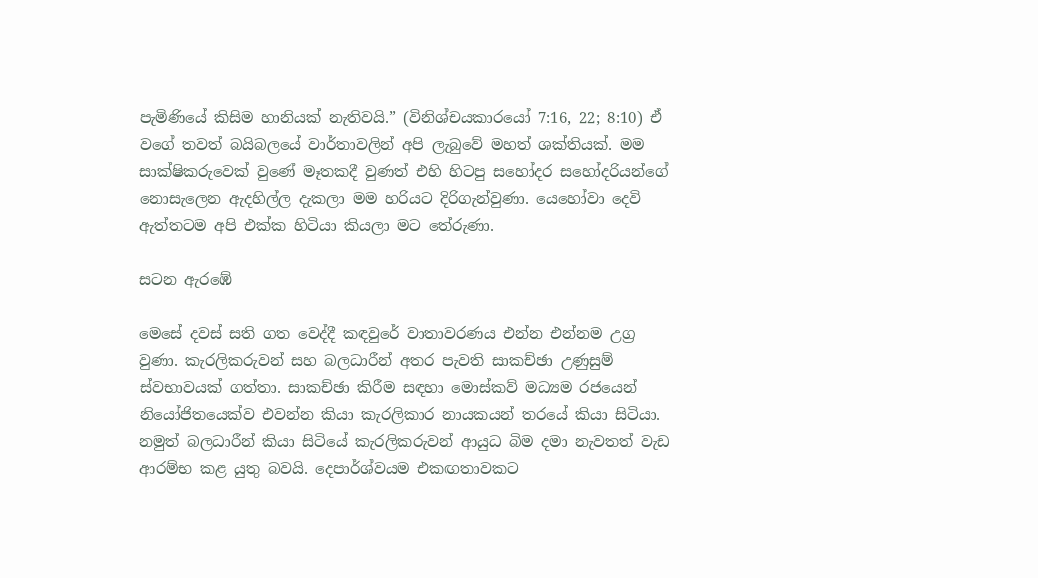පැමිණියේ කිසිම හානියක් නැතිවයි.” (විනිශ්චයකාරයෝ 7:16, 22; 8:10) ඒ වගේ තවත් බයිබලයේ වාර්තාවලින් අපි ලැබුවේ මහත් ශක්තියක්. මම සාක්ෂිකරුවෙක් වුණේ මෑතකදී වුණත් එහි හිටපු සහෝදර සහෝදරියන්ගේ නොසැලෙන ඇදහිල්ල දැකලා මම හරියට දිරිගැන්වුණා. යෙහෝවා දෙවි ඇත්තටම අපි එක්ක හිටියා කියලා මට තේරුණා.

සටන ඇරඹේ

මෙසේ දවස් සති ගත වෙද්දී කඳවුරේ වාතාවරණය එන්න එන්නම උග්‍ර වුණා. කැරලිකරුවන් සහ බලධාරීන් අතර පැවති සාකච්ඡා උණුසුම් ස්වභාවයක් ගත්තා. සාකච්ඡා කිරීම සඳහා මොස්කව් මධ්‍යම රජයෙන් නියෝජිතයෙක්ව එවන්න කියා කැරලිකාර නායකයන් තරයේ කියා සිටියා. නමුත් බලධාරීන් කියා සිටියේ කැරලිකරුවන් ආයුධ බිම දමා නැවතත් වැඩ ආරම්භ කළ යුතු බවයි. දෙපාර්ශ්වයම එකඟතාවකට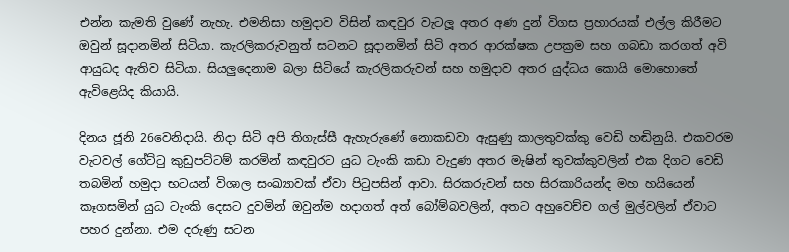එන්න කැමති වුණේ නැහැ. එමනිසා හමුදාව විසින් කඳවුර වැටලූ අතර අණ දුන් විගස ප්‍රහාරයක් එල්ල කිරීමට ඔවුන් සූදානමින් සිටියා. කැරලිකරුවනුත් සටනට සූදානමින් සිටි අතර ආරක්ෂක උපක්‍රම සහ ගබඩා කරගත් අවි ආයුධද ඇතිව සිටියා. සියලුදෙනාම බලා සිටියේ කැරලිකරුවන් සහ හමුදාව අතර යුද්ධය කොයි මොහොතේ ඇවිළෙයිද කියායි.

දිනය ජූනි 26වෙනිදායි. නිදා සිටි අපි තිගැස්සී ඇහැරුණේ නොකඩවා ඇසුණු කාලතුවක්කු වෙඩි හඬිනුයි. එකවරම වැටවල් ගේට්ටු කුඩුපට්ටම් කරමින් කඳවුරට යුධ ටැංකි කඩා වැදුණ අතර මැෂින් තුවක්කුවලින් එක දිගට වෙඩි තබමින් හමුදා භටයන් විශාල සංඛ්‍යාවක් ඒවා පිටුපසින් ආවා. සිරකරුවන් සහ සිරකාරියන්ද මහ හයියෙන් කෑගසමින් යුධ ටැංකි දෙසට දුවමින් ඔවුන්ම හදාගත් අත් බෝම්බවලින්, අතට අහුවෙච්ච ගල් මුල්වලින් ඒවාට පහර දුන්නා. එම දරුණු සටන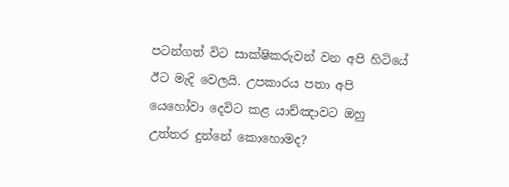පටන්ගත් විට සාක්ෂිකරුවන් වන අපි හිටියේ ඊට මැදි වෙලයි. උපකාරය පතා අපි යෙහෝවා දෙවිට කළ යාච්ඤාවට ඔහු උත්තර දුන්නේ කොහොමද?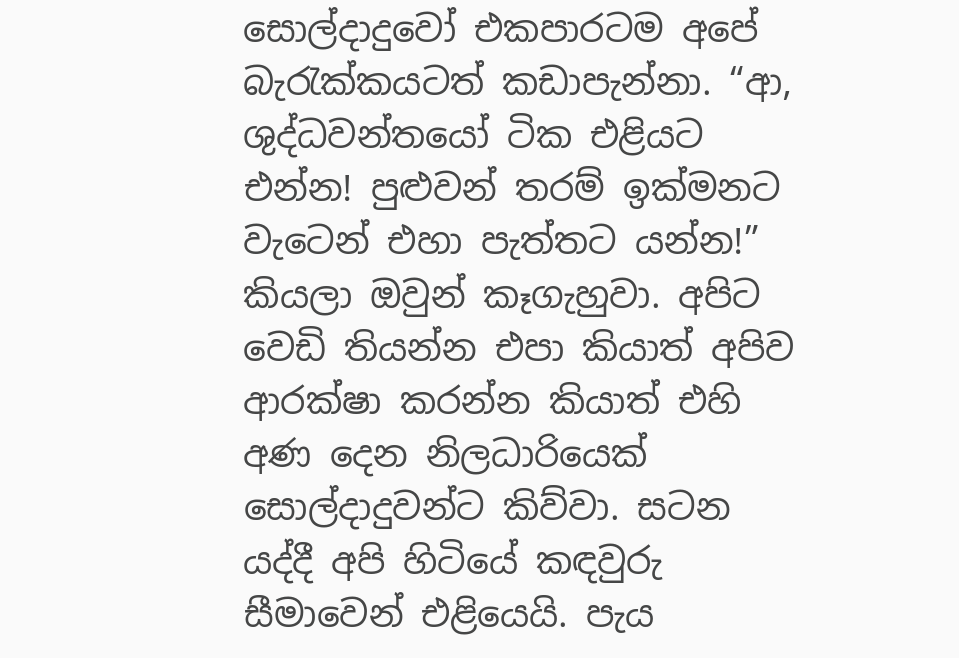සොල්දාදුවෝ එකපාරටම අපේ බැරැක්කයටත් කඩාපැන්නා. “ආ, ශුද්ධවන්තයෝ ටික එළියට එන්න! පුළුවන් තරම් ඉක්මනට වැටෙන් එහා පැත්තට යන්න!” කියලා ඔවුන් කෑගැහුවා. අපිට වෙඩි තියන්න එපා කියාත් අපිව ආරක්ෂා කරන්න කියාත් එහි අණ දෙන නිලධාරියෙක් සොල්දාදුවන්ට කිව්වා. සටන යද්දී අපි හිටියේ කඳවුරු සීමාවෙන් එළියෙයි. පැය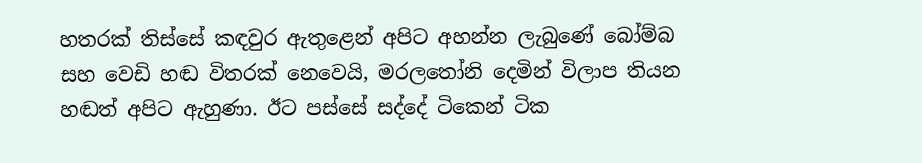හතරක් තිස්සේ කඳවුර ඇතුළෙන් අපිට අහන්න ලැබුණේ බෝම්බ සහ වෙඩි හඬ විතරක් නෙවෙයි, මරලතෝනි දෙමින් විලාප තියන හඬත් අපිට ඇහුණා. ඊට පස්සේ සද්දේ ටිකෙන් ටික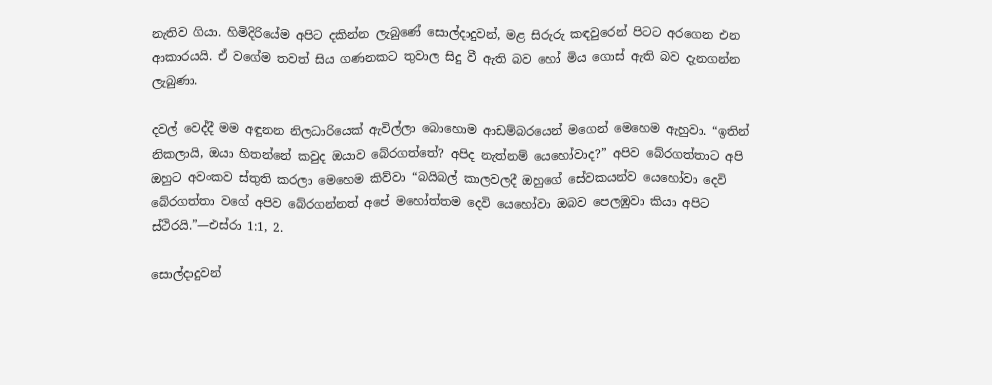නැතිව ගියා. හිමිදිරියේම අපිට දකින්න ලැබුණේ සොල්දාදුවන්, මළ සිරුරු කඳවුරෙන් පිටට අරගෙන එන ආකාරයයි. ඒ වගේම තවත් සිය ගණනකට තුවාල සිදු වී ඇති බව හෝ මිය ගොස් ඇති බව දැනගන්න ලැබුණා.

දවල් වෙද්දී මම අඳුනන නිලධාරියෙක් ඇවිල්ලා බොහොම ආඩම්බරයෙන් මගෙන් මෙහෙම ඇහුවා. “ඉතින් නිකලායි, ඔයා හිතන්නේ කවුද ඔයාව බේරගත්තේ? අපිද නැත්නම් යෙහෝවාද?” අපිව බේරගත්තාට අපි ඔහුට අවංකව ස්තුති කරලා මෙහෙම කිව්වා “බයිබල් කාලවලදී ඔහුගේ සේවකයන්ව යෙහෝවා දෙවි බේරගත්තා වගේ අපිව බේරගන්නත් අපේ මහෝත්තම දෙවි යෙහෝවා ඔබව පෙලඹුවා කියා අපිට ස්ථිරයි.”—එස්රා 1:1, 2.

සොල්දාදුවන්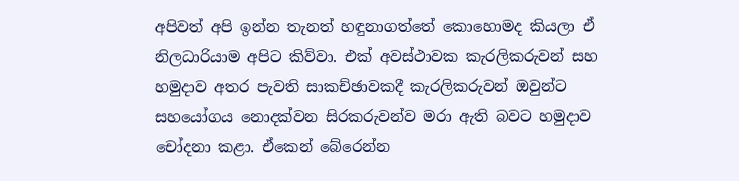අපිවත් අපි ඉන්න තැනත් හඳුනාගත්තේ කොහොමද කියලා ඒ නිලධාරියාම අපිට කිව්වා. එක් අවස්ථාවක කැරලිකරුවන් සහ හමුදාව අතර පැවති සාකච්ඡාවකදී කැරලිකරුවන් ඔවුන්ට සහයෝගය නොදක්වන සිරකරුවන්ව මරා ඇති බවට හමුදාව චෝදනා කළා. ඒකෙන් බේරෙන්න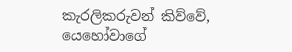කැරලිකරුවන් කිව්වේ, යෙහෝවාගේ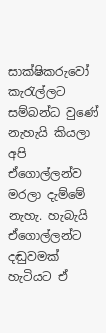සාක්ෂිකරුවෝ කැරැල්ලට සම්බන්ධ වුණේ නැහැයි කියලා අපි ඒගොල්ලන්ව මරලා දැම්මේ නැහැ. හැබැයි ඒගොල්ලන්ට දඬුවමක් හැටියට ඒ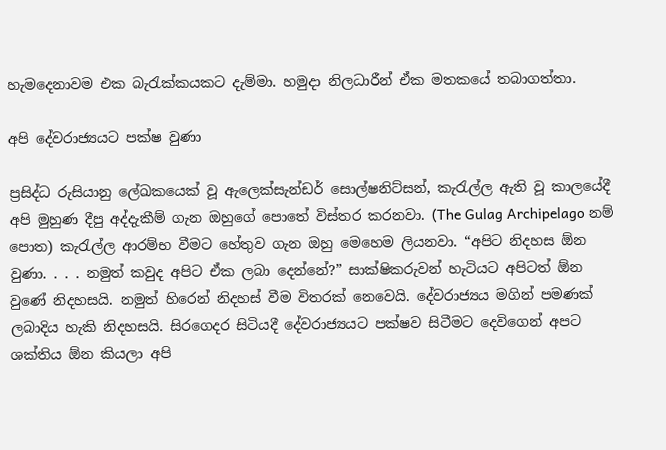හැමදෙනාවම එක බැරැක්කයකට දැම්මා. හමුදා නිලධාරීන් ඒක මතකයේ තබාගත්තා.

අපි දේවරාජ්‍යයට පක්ෂ වුණා

ප්‍රසිද්ධ රුසියානු ලේඛකයෙක් වූ ඇලෙක්සැන්ඩර් සොල්ෂනිට්සන්, කැරැල්ල ඇති වූ කාලයේදී අපි මුහුණ දීපු අද්දැකීම් ගැන ඔහුගේ පොතේ විස්තර කරනවා. (The Gulag Archipelago නම් පොත) කැරැල්ල ආරම්භ වීමට හේතුව ගැන ඔහු මෙහෙම ලියනවා. “අපිට නිදහස ඕන වුණා. . . . නමුත් කවුද අපිට ඒක ලබා දෙන්නේ?” සාක්ෂිකරුවන් හැටියට අපිටත් ඕන වුණේ නිදහසයි. නමුත් හිරෙන් නිදහස් වීම විතරක් නෙවෙයි. දේවරාජ්‍යය මගින් පමණක් ලබාදිය හැකි නිදහසයි. සිරගෙදර සිටියදී දේවරාජ්‍යයට පක්ෂව සිටීමට දෙවිගෙන් අපට ශක්තිය ඕන කියලා අපි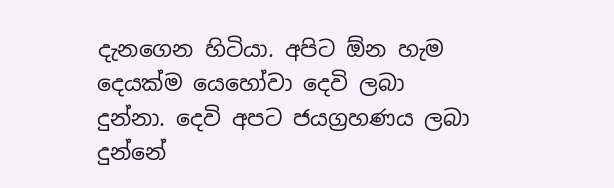දැනගෙන හිටියා. අපිට ඕන හැම දෙයක්ම යෙහෝවා දෙවි ලබා දුන්නා. දෙවි අපට ජයග්‍රහණය ලබා දුන්නේ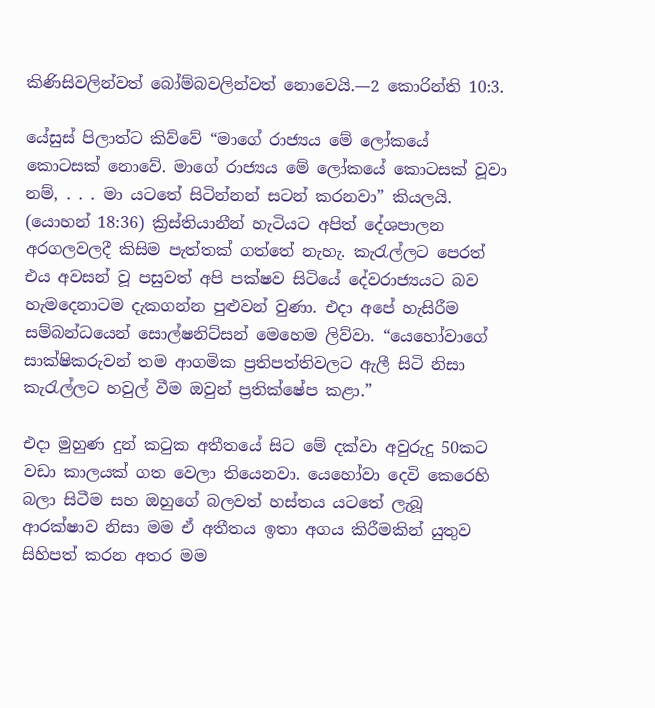කිණිසිවලින්වත් බෝම්බවලින්වත් නොවෙයි.—2 කොරින්ති 10:3.

යේසුස් පිලාත්ට කිව්වේ “මාගේ රාජ්‍යය මේ ලෝකයේ කොටසක් නොවේ. මාගේ රාජ්‍යය මේ ලෝකයේ කොටසක් වූවා නම්, . . . මා යටතේ සිටින්නන් සටන් කරනවා” කියලයි. (යොහන් 18:36) ක්‍රිස්තියානීන් හැටියට අපිත් දේශපාලන අරගලවලදී කිසිම පැත්තක් ගත්තේ නැහැ. කැරැල්ලට පෙරත් එය අවසන් වූ පසුවත් අපි පක්ෂව සිටියේ දේවරාජ්‍යයට බව හැමදෙනාටම දැකගන්න පුළුවන් වුණා. එදා අපේ හැසිරීම සම්බන්ධයෙන් සොල්ෂනිට්සන් මෙහෙම ලිව්වා. “යෙහෝවාගේ සාක්ෂිකරුවන් තම ආගමික ප්‍රතිපත්තිවලට ඇලී සිටි නිසා කැරැල්ලට හවුල් වීම ඔවුන් ප්‍රතික්ෂේප කළා.”

එදා මුහුණ දුන් කටුක අතීතයේ සිට මේ දක්වා අවුරුදු 50කට වඩා කාලයක් ගත වෙලා තියෙනවා. යෙහෝවා දෙවි කෙරෙහි බලා සිටීම සහ ඔහුගේ බලවත් හස්තය යටතේ ලැබූ ආරක්ෂාව නිසා මම ඒ අතීතය ඉතා අගය කිරීමකින් යුතුව සිහිපත් කරන අතර මම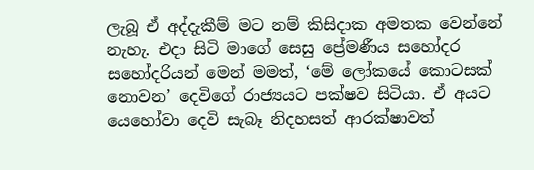ලැබූ ඒ අද්දැකීම් මට නම් කිසිදාක අමතක වෙන්නේ නැහැ. එදා සිටි මාගේ සෙසු ප්‍රේමණීය සහෝදර සහෝදරියන් මෙන් මමත්, ‘මේ ලෝකයේ කොටසක් නොවන’ දෙවිගේ රාජ්‍යයට පක්ෂව සිටියා. ඒ අයට යෙහෝවා දෙවි සැබෑ නිදහසත් ආරක්ෂාවත්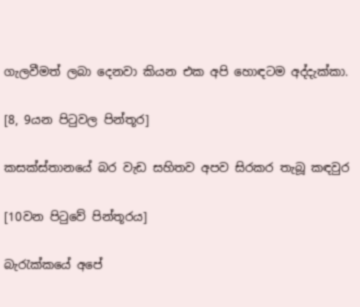ගැලවීමත් ලබා දෙනවා කියන එක අපි හොඳටම අද්දැක්කා.

[8, 9යන පිටුවල පින්තූර]

කසක්ස්තානයේ බර වැඩ සහිතව අපව සිරකර තැබූ කඳවුර

[10වන පිටුවේ පින්තූරය]

බැරැක්කයේ අපේ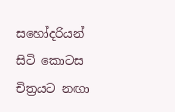සහෝදරියන් සිටි කොටස චිත්‍රයට නඟා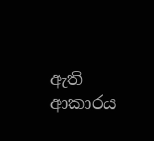ඇති ආකාරය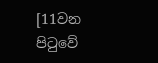[11වන පිටුවේ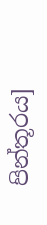පින්තූරය]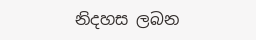නිදහස ලබන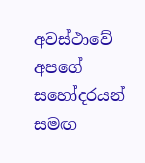අවස්ථාවේ අපගේ සහෝදරයන් සමඟ